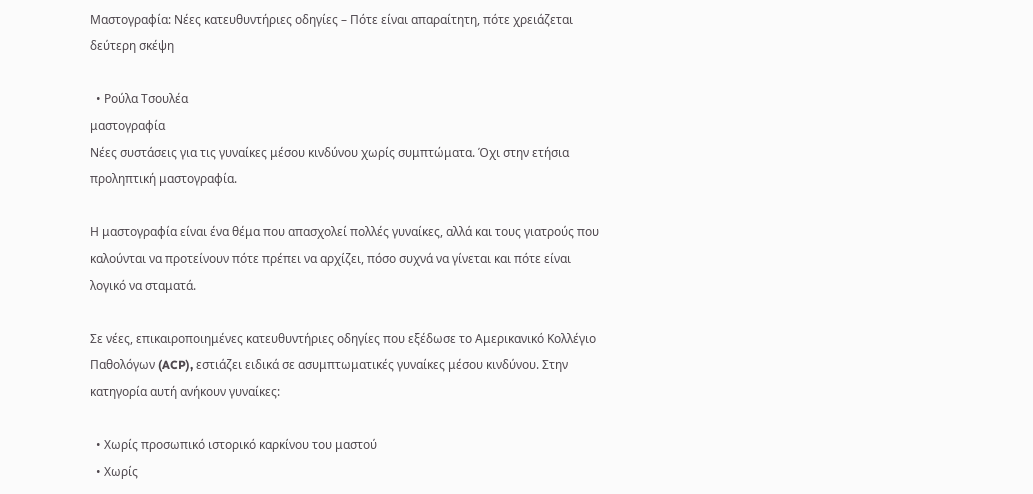Μαστογραφία: Νέες κατευθυντήριες οδηγίες – Πότε είναι απαραίτητη, πότε χρειάζεται δεύτερη σκέψη

  • Ρούλα Τσουλέα
μαστογραφία
Νέες συστάσεις για τις γυναίκες μέσου κινδύνου χωρίς συμπτώματα. Όχι στην ετήσια προληπτική μαστογραφία.

Η μαστογραφία είναι ένα θέμα που απασχολεί πολλές γυναίκες, αλλά και τους γιατρούς που καλούνται να προτείνουν πότε πρέπει να αρχίζει, πόσο συχνά να γίνεται και πότε είναι λογικό να σταματά.

Σε νέες, επικαιροποιημένες κατευθυντήριες οδηγίες που εξέδωσε το Αμερικανικό Κολλέγιο Παθολόγων (ACP), εστιάζει ειδικά σε ασυμπτωματικές γυναίκες μέσου κινδύνου. Στην κατηγορία αυτή ανήκουν γυναίκες:

  • Χωρίς προσωπικό ιστορικό καρκίνου του μαστού
  • Χωρίς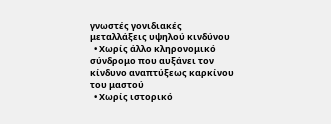γνωστές γονιδιακές μεταλλάξεις υψηλού κινδύνου
  • Χωρίς άλλο κληρονομικό σύνδρομο που αυξάνει τον κίνδυνο αναπτύξεως καρκίνου του μαστού
  • Χωρίς ιστορικό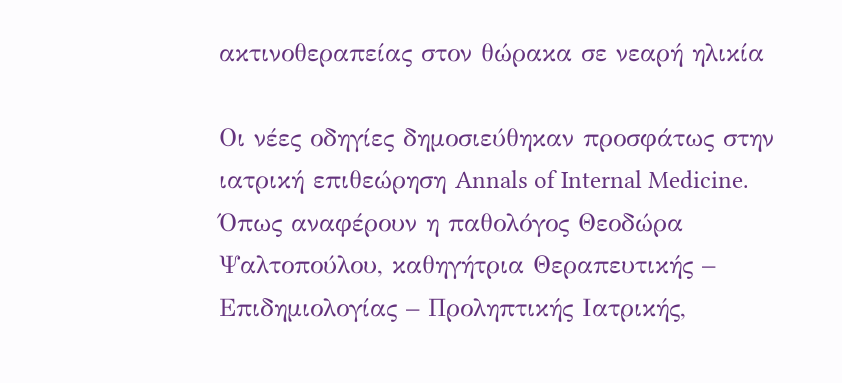ακτινοθεραπείας στον θώρακα σε νεαρή ηλικία

Οι νέες οδηγίες δημοσιεύθηκαν προσφάτως στην ιατρική επιθεώρηση Annals of Internal Medicine. Όπως αναφέρουν η παθολόγος Θεοδώρα Ψαλτοπούλου, καθηγήτρια Θεραπευτικής – Επιδημιολογίας – Προληπτικής Ιατρικής,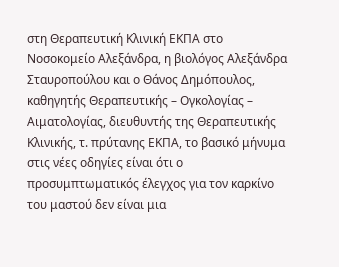στη Θεραπευτική Κλινική ΕΚΠΑ στο Νοσοκομείο Αλεξάνδρα, η βιολόγος Αλεξάνδρα Σταυροπούλου και ο Θάνος Δημόπουλος, καθηγητής Θεραπευτικής – Ογκολογίας – Αιματολογίας, διευθυντής της Θεραπευτικής Κλινικής, τ. πρύτανης ΕΚΠΑ, το βασικό μήνυμα στις νέες οδηγίες είναι ότι ο προσυμπτωματικός έλεγχος για τον καρκίνο του μαστού δεν είναι μια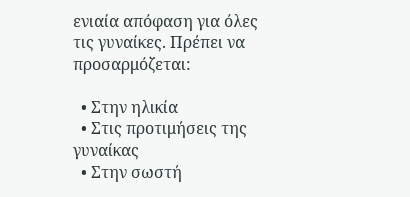ενιαία απόφαση για όλες τις γυναίκες. Πρέπει να προσαρμόζεται:

  • Στην ηλικία
  • Στις προτιμήσεις της γυναίκας
  • Στην σωστή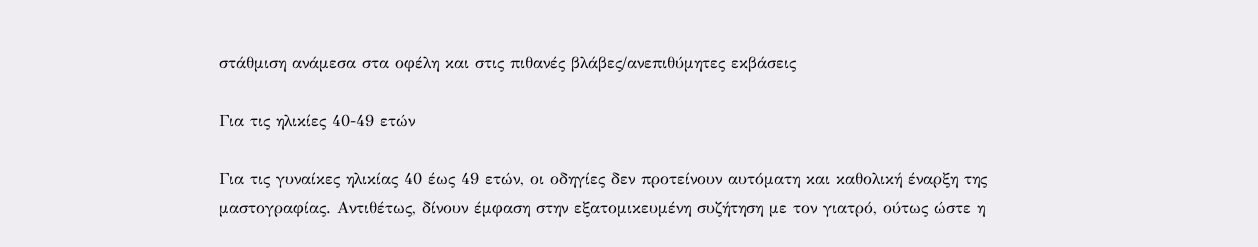στάθμιση ανάμεσα στα οφέλη και στις πιθανές βλάβες/ανεπιθύμητες εκβάσεις

Για τις ηλικίες 40-49 ετών

Για τις γυναίκες ηλικίας 40 έως 49 ετών, οι οδηγίες δεν προτείνουν αυτόματη και καθολική έναρξη της μαστογραφίας. Αντιθέτως, δίνουν έμφαση στην εξατομικευμένη συζήτηση με τον γιατρό, ούτως ώστε η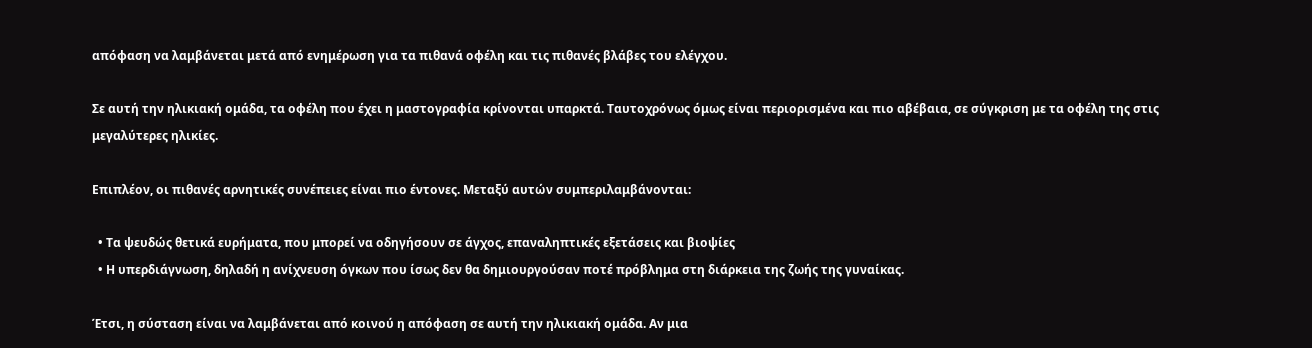απόφαση να λαμβάνεται μετά από ενημέρωση για τα πιθανά οφέλη και τις πιθανές βλάβες του ελέγχου.

Σε αυτή την ηλικιακή ομάδα, τα οφέλη που έχει η μαστογραφία κρίνονται υπαρκτά. Ταυτοχρόνως όμως είναι περιορισμένα και πιο αβέβαια, σε σύγκριση με τα οφέλη της στις μεγαλύτερες ηλικίες.

Επιπλέον, οι πιθανές αρνητικές συνέπειες είναι πιο έντονες. Μεταξύ αυτών συμπεριλαμβάνονται:

  • Τα ψευδώς θετικά ευρήματα, που μπορεί να οδηγήσουν σε άγχος, επαναληπτικές εξετάσεις και βιοψίες
  • Η υπερδιάγνωση, δηλαδή η ανίχνευση όγκων που ίσως δεν θα δημιουργούσαν ποτέ πρόβλημα στη διάρκεια της ζωής της γυναίκας.

Έτσι, η σύσταση είναι να λαμβάνεται από κοινού η απόφαση σε αυτή την ηλικιακή ομάδα. Αν μια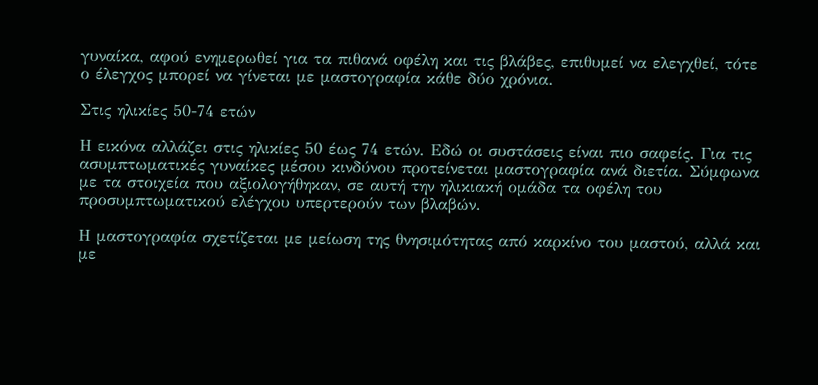γυναίκα, αφού ενημερωθεί για τα πιθανά οφέλη και τις βλάβες, επιθυμεί να ελεγχθεί, τότε ο έλεγχος μπορεί να γίνεται με μαστογραφία κάθε δύο χρόνια.

Στις ηλικίες 50-74 ετών

Η εικόνα αλλάζει στις ηλικίες 50 έως 74 ετών. Εδώ οι συστάσεις είναι πιο σαφείς. Για τις ασυμπτωματικές γυναίκες μέσου κινδύνου προτείνεται μαστογραφία ανά διετία. Σύμφωνα με τα στοιχεία που αξιολογήθηκαν, σε αυτή την ηλικιακή ομάδα τα οφέλη του προσυμπτωματικού ελέγχου υπερτερούν των βλαβών.

Η μαστογραφία σχετίζεται με μείωση της θνησιμότητας από καρκίνο του μαστού, αλλά και με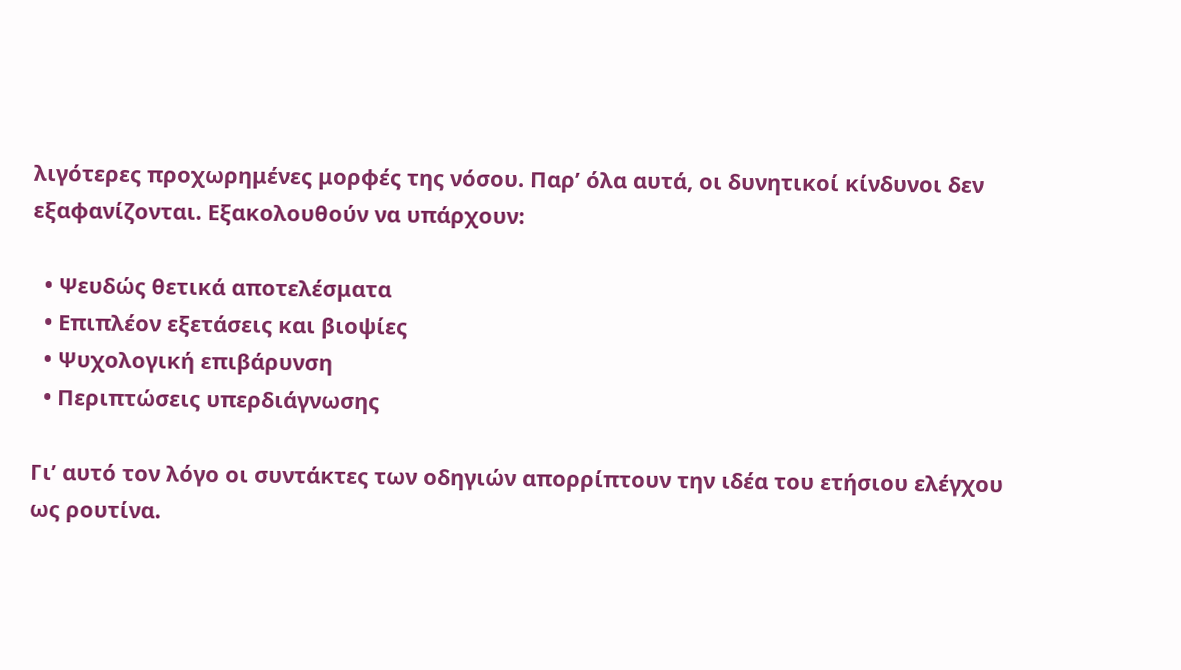λιγότερες προχωρημένες μορφές της νόσου. Παρ’ όλα αυτά, οι δυνητικοί κίνδυνοι δεν εξαφανίζονται. Εξακολουθούν να υπάρχουν:

  • Ψευδώς θετικά αποτελέσματα
  • Επιπλέον εξετάσεις και βιοψίες
  • Ψυχολογική επιβάρυνση
  • Περιπτώσεις υπερδιάγνωσης

Γι’ αυτό τον λόγο οι συντάκτες των οδηγιών απορρίπτουν την ιδέα του ετήσιου ελέγχου ως ρουτίνα.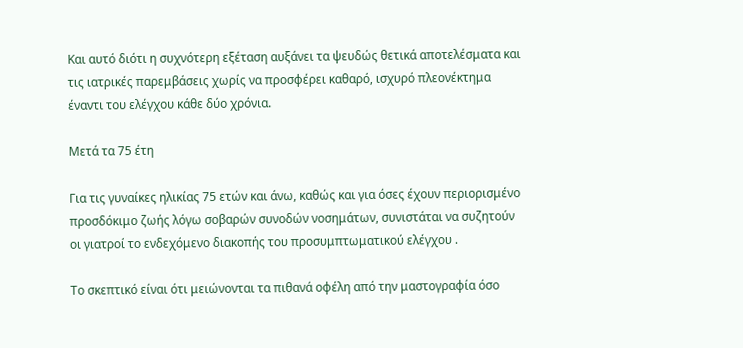Και αυτό διότι η συχνότερη εξέταση αυξάνει τα ψευδώς θετικά αποτελέσματα και τις ιατρικές παρεμβάσεις χωρίς να προσφέρει καθαρό, ισχυρό πλεονέκτημα έναντι του ελέγχου κάθε δύο χρόνια.

Μετά τα 75 έτη

Για τις γυναίκες ηλικίας 75 ετών και άνω, καθώς και για όσες έχουν περιορισμένο προσδόκιμο ζωής λόγω σοβαρών συνοδών νοσημάτων, συνιστάται να συζητούν οι γιατροί το ενδεχόμενο διακοπής του προσυμπτωματικού ελέγχου .

Το σκεπτικό είναι ότι μειώνονται τα πιθανά οφέλη από την μαστογραφία όσο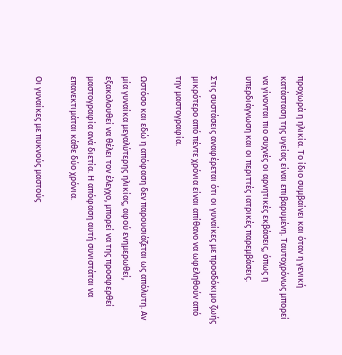προχωρά η ηλικία. Το ίδιο συμβαίνει και όταν η γενική κατάσταση της υγείας είναι επιβαρυμένη. Ταυτοχρόνως μπορεί να γίνονται πιο συχνές οι αρνητικές εκβάσεις, όπως η υπερδιάγνωση και οι περιττές ιατρικές παρεμβάσεις.

Στις συστάσεις αναφέρεται ότι οι γυναίκες με προσδόκιμο ζωής μικρότερο από πέντε χρόνια είναι απίθανο να ωφεληθούν από την μαστογραφία.

Ωστόσο και εδώ η απόφαση δεν παρουσιάζεται ως απόλυτη. Αν μία γυναίκα μεγαλύτερης ηλικίας, αφού ενημερωθεί, εξακολουθεί να θέλει τον έλεγχο, μπορεί να της προσφερθεί μαστογραφία ανά διετία. Η απόφαση αυτή συνιστάται να επανεκτιμάται κάθε δύο χρόνια.

Οι γυναίκες με πυκνούς μαστούς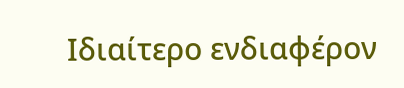Ιδιαίτερο ενδιαφέρον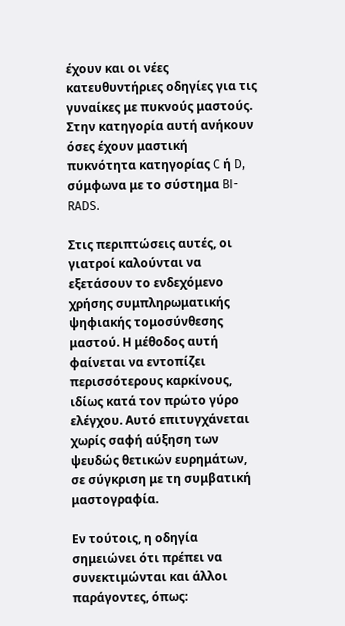έχουν και οι νέες κατευθυντήριες οδηγίες για τις γυναίκες με πυκνούς μαστούς. Στην κατηγορία αυτή ανήκουν όσες έχουν μαστική πυκνότητα κατηγορίας C ή D, σύμφωνα με το σύστημα BI-RADS.

Στις περιπτώσεις αυτές, οι γιατροί καλούνται να εξετάσουν το ενδεχόμενο χρήσης συμπληρωματικής ψηφιακής τομοσύνθεσης μαστού. Η μέθοδος αυτή φαίνεται να εντοπίζει περισσότερους καρκίνους, ιδίως κατά τον πρώτο γύρο ελέγχου. Αυτό επιτυγχάνεται χωρίς σαφή αύξηση των ψευδώς θετικών ευρημάτων, σε σύγκριση με τη συμβατική μαστογραφία.

Εν τούτοις, η οδηγία σημειώνει ότι πρέπει να συνεκτιμώνται και άλλοι παράγοντες, όπως: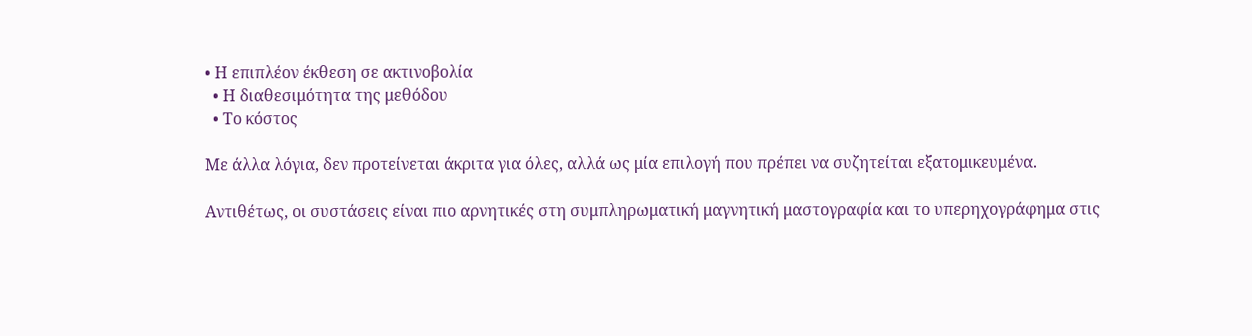• Η επιπλέον έκθεση σε ακτινοβολία
  • Η διαθεσιμότητα της μεθόδου
  • Το κόστος

Με άλλα λόγια, δεν προτείνεται άκριτα για όλες, αλλά ως μία επιλογή που πρέπει να συζητείται εξατομικευμένα.

Αντιθέτως, οι συστάσεις είναι πιο αρνητικές στη συμπληρωματική μαγνητική μαστογραφία και το υπερηχογράφημα στις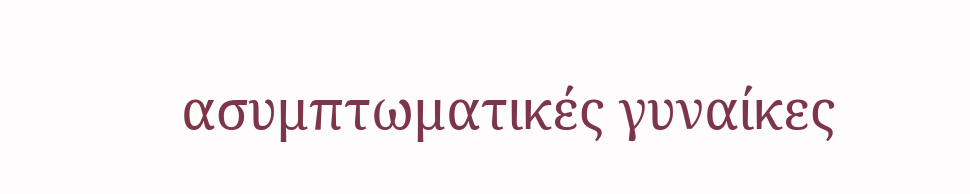ασυμπτωματικές γυναίκες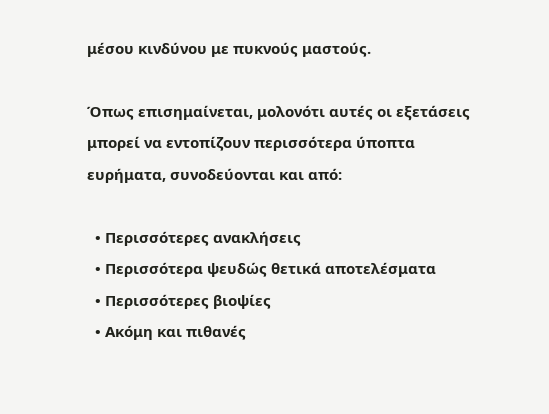μέσου κινδύνου με πυκνούς μαστούς.

Όπως επισημαίνεται, μολονότι αυτές οι εξετάσεις μπορεί να εντοπίζουν περισσότερα ύποπτα ευρήματα, συνοδεύονται και από:

  • Περισσότερες ανακλήσεις
  • Περισσότερα ψευδώς θετικά αποτελέσματα
  • Περισσότερες βιοψίες
  • Ακόμη και πιθανές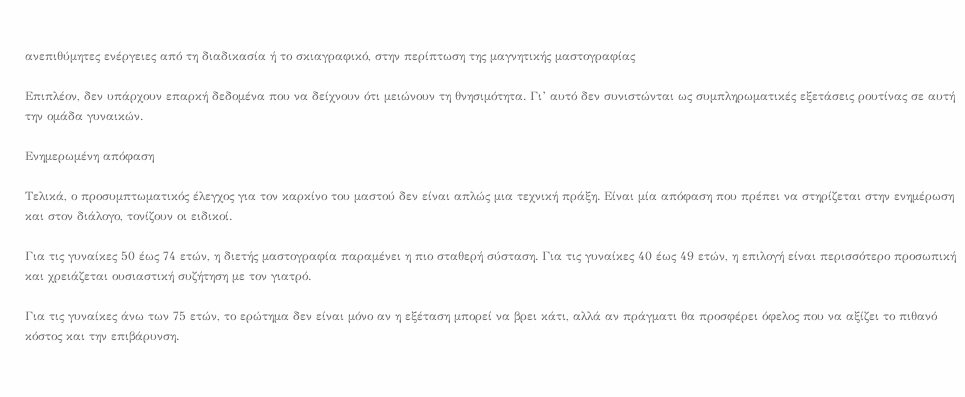ανεπιθύμητες ενέργειες από τη διαδικασία ή το σκιαγραφικό, στην περίπτωση της μαγνητικής μαστογραφίας

Επιπλέον, δεν υπάρχουν επαρκή δεδομένα που να δείχνουν ότι μειώνουν τη θνησιμότητα. Γι’ αυτό δεν συνιστώνται ως συμπληρωματικές εξετάσεις ρουτίνας σε αυτή την ομάδα γυναικών.

Ενημερωμένη απόφαση

Τελικά, ο προσυμπτωματικός έλεγχος για τον καρκίνο του μαστού δεν είναι απλώς μια τεχνική πράξη. Είναι μία απόφαση που πρέπει να στηρίζεται στην ενημέρωση και στον διάλογο, τονίζουν οι ειδικοί.

Για τις γυναίκες 50 έως 74 ετών, η διετής μαστογραφία παραμένει η πιο σταθερή σύσταση. Για τις γυναίκες 40 έως 49 ετών, η επιλογή είναι περισσότερο προσωπική και χρειάζεται ουσιαστική συζήτηση με τον γιατρό.

Για τις γυναίκες άνω των 75 ετών, το ερώτημα δεν είναι μόνο αν η εξέταση μπορεί να βρει κάτι, αλλά αν πράγματι θα προσφέρει όφελος που να αξίζει το πιθανό κόστος και την επιβάρυνση.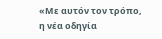«Με αυτόν τον τρόπο, η νέα οδηγία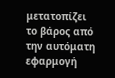μετατοπίζει το βάρος από την αυτόματη εφαρμογή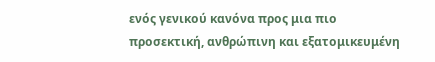ενός γενικού κανόνα προς μια πιο προσεκτική, ανθρώπινη και εξατομικευμένη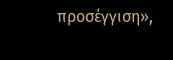προσέγγιση»,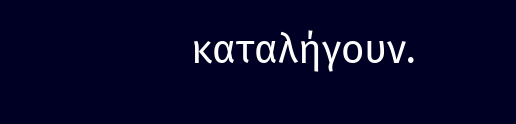καταλήγουν.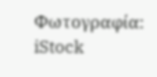Φωτογραφία: iStock